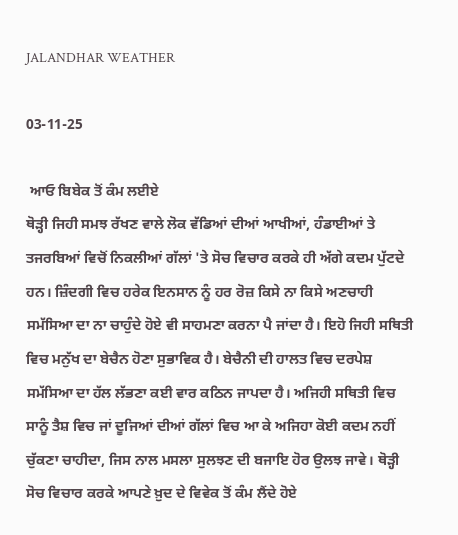JALANDHAR WEATHER

03-11-25

 ਆਓ ਬਿਬੇਕ ਤੋਂ ਕੰਮ ਲਈਏ
ਥੋੜ੍ਹੀ ਜਿਹੀ ਸਮਝ ਰੱਖਣ ਵਾਲੇ ਲੋਕ ਵੱਡਿਆਂ ਦੀਆਂ ਆਖੀਆਂ, ਹੰਡਾਈਆਂ ਤੇ ਤਜਰਬਿਆਂ ਵਿਚੋਂ ਨਿਕਲੀਆਂ ਗੱਲਾਂ 'ਤੇ ਸੋਚ ਵਿਚਾਰ ਕਰਕੇ ਹੀ ਅੱਗੇ ਕਦਮ ਪੁੱਟਦੇ ਹਨ। ਜ਼ਿੰਦਗੀ ਵਿਚ ਹਰੇਕ ਇਨਸਾਨ ਨੂੰ ਹਰ ਰੋਜ਼ ਕਿਸੇ ਨਾ ਕਿਸੇ ਅਣਚਾਹੀ ਸਮੱਸਿਆ ਦਾ ਨਾ ਚਾਹੁੰਦੇ ਹੋਏ ਵੀ ਸਾਹਮਣਾ ਕਰਨਾ ਪੈ ਜਾਂਦਾ ਹੈ। ਇਹੋ ਜਿਹੀ ਸਥਿਤੀ ਵਿਚ ਮਨੁੱਖ ਦਾ ਬੇਚੈਨ ਹੋਣਾ ਸੁਭਾਵਿਕ ਹੈ। ਬੇਚੈਨੀ ਦੀ ਹਾਲਤ ਵਿਚ ਦਰਪੇਸ਼ ਸਮੱਸਿਆ ਦਾ ਹੱਲ ਲੱਭਣਾ ਕਈ ਵਾਰ ਕਠਿਨ ਜਾਪਦਾ ਹੈ। ਅਜਿਹੀ ਸਥਿਤੀ ਵਿਚ ਸਾਨੂੰ ਤੈਸ਼ ਵਿਚ ਜਾਂ ਦੂਜਿਆਂ ਦੀਆਂ ਗੱਲਾਂ ਵਿਚ ਆ ਕੇ ਅਜਿਹਾ ਕੋਈ ਕਦਮ ਨਹੀਂ ਚੁੱਕਣਾ ਚਾਹੀਦਾ, ਜਿਸ ਨਾਲ ਮਸਲਾ ਸੁਲਝਣ ਦੀ ਬਜਾਇ ਹੋਰ ਉਲਝ ਜਾਵੇ। ਥੋੜ੍ਹੀ ਸੋਚ ਵਿਚਾਰ ਕਰਕੇ ਆਪਣੇ ਖ਼ੁਦ ਦੇ ਵਿਵੇਕ ਤੋਂ ਕੰਮ ਲੈਂਦੇ ਹੋਏ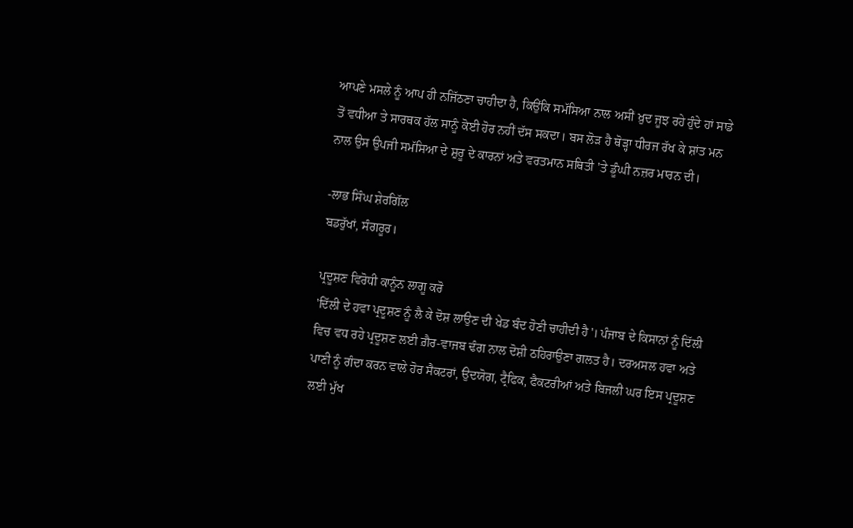ਆਪਣੇ ਮਸਲੇ ਨੂੰ ਆਪ ਹੀ ਨਜਿੱਠਣਾ ਚਾਹੀਦਾ ਹੈ, ਕਿਉਂਕਿ ਸਮੱਸਿਆ ਨਾਲ ਅਸੀਂ ਖ਼ੁਦ ਜੂਝ ਰਹੇ ਹੁੰਦੇ ਹਾਂ ਸਾਡੇ ਤੋਂ ਵਧੀਆ ਤੇ ਸਾਰਥਕ ਹੱਲ ਸਾਨੂੰ ਕੋਈ ਹੋਰ ਨਹੀਂ ਦੱਸ ਸਕਦਾ। ਬਸ ਲੋੜ ਹੈ ਥੋੜ੍ਹਾ ਧੀਰਜ ਰੱਖ ਕੇ ਸ਼ਾਂਤ ਮਨ ਨਾਲ ਉਸ ਉਪਜੀ ਸਮੱਸਿਆ ਦੇ ਸ਼ੁਰੂ ਦੇ ਕਾਰਨਾਂ ਅਤੇ ਵਰਤਮਾਨ ਸਥਿਤੀ 'ਤੇ ਡੂੰਘੀ ਨਜ਼ਰ ਮਾਰਨ ਦੀ।

-ਲਾਭ ਸਿੰਘ ਸ਼ੇਰਗਿੱਲ
ਬਡਰੁੱਖਾਂ, ਸੰਗਰੂਰ।

ਪ੍ਰਦੂਸ਼ਣ ਵਿਰੋਧੀ ਕਾਨੂੰਨ ਲਾਗੂ ਕਰੋ
'ਦਿੱਲੀ ਦੇ ਹਵਾ ਪ੍ਰਦੂਸ਼ਣ ਨੂੰ ਲੈ ਕੇ ਦੋਸ਼ ਲਾਉਣ ਦੀ ਖੇਡ ਬੰਦ ਹੋਣੀ ਚਾਹੀਦੀ ਹੈ'। ਪੰਜਾਬ ਦੇ ਕਿਸਾਨਾਂ ਨੂੰ ਦਿੱਲੀ ਵਿਚ ਵਧ ਰਹੇ ਪ੍ਰਦੂਸ਼ਣ ਲਈ ਗ਼ੈਰ-ਵਾਜਬ ਢੰਗ ਨਾਲ ਦੋਸ਼ੀ ਠਹਿਰਾਉਣਾ ਗਲਤ ਹੈ। ਦਰਅਸਲ ਹਵਾ ਅਤੇ ਪਾਣੀ ਨੂੰ ਗੰਦਾ ਕਰਨ ਵਾਲੇ ਹੋਰ ਸੈਕਟਰਾਂ, ਉਦਯੋਗ, ਟ੍ਰੈਫਿਕ, ਫੈਕਟਰੀਆਂ ਅਤੇ ਬਿਜਲੀ ਘਰ ਇਸ ਪ੍ਰਦੂਸ਼ਣ ਲਈ ਮੁੱਖ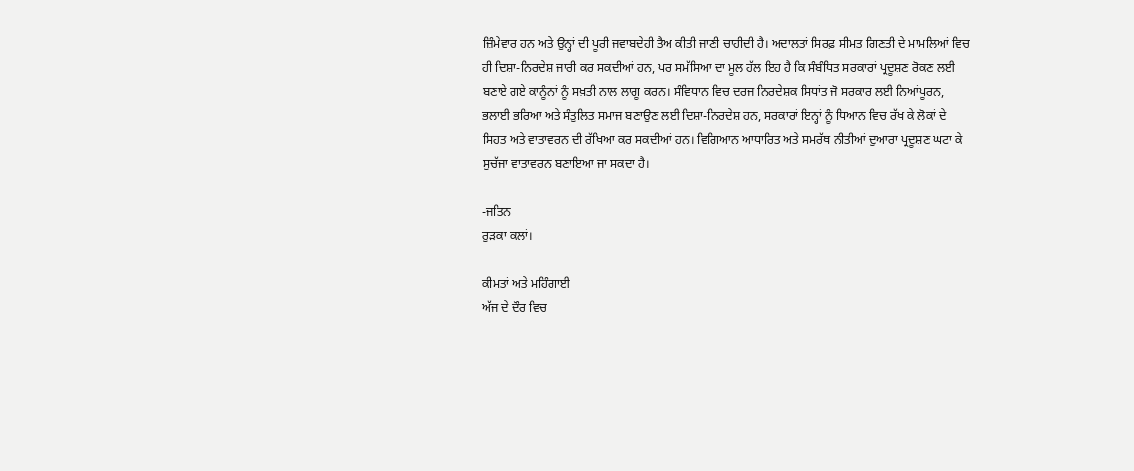ਜ਼ਿੰਮੇਵਾਰ ਹਨ ਅਤੇ ਉਨ੍ਹਾਂ ਦੀ ਪੂਰੀ ਜਵਾਬਦੇਹੀ ਤੈਅ ਕੀਤੀ ਜਾਣੀ ਚਾਹੀਦੀ ਹੈ। ਅਦਾਲਤਾਂ ਸਿਰਫ਼ ਸੀਮਤ ਗਿਣਤੀ ਦੇ ਮਾਮਲਿਆਂ ਵਿਚ ਹੀ ਦਿਸ਼ਾ-ਨਿਰਦੇਸ਼ ਜਾਰੀ ਕਰ ਸਕਦੀਆਂ ਹਨ, ਪਰ ਸਮੱਸਿਆ ਦਾ ਮੂਲ ਹੱਲ ਇਹ ਹੈ ਕਿ ਸੰਬੰਧਿਤ ਸਰਕਾਰਾਂ ਪ੍ਰਦੂਸ਼ਣ ਰੋਕਣ ਲਈ ਬਣਾਏ ਗਏ ਕਾਨੂੰਨਾਂ ਨੂੰ ਸਖ਼ਤੀ ਨਾਲ ਲਾਗੂ ਕਰਨ। ਸੰਵਿਧਾਨ ਵਿਚ ਦਰਜ ਨਿਰਦੇਸ਼ਕ ਸਿਧਾਂਤ ਜੋ ਸਰਕਾਰ ਲਈ ਨਿਆਂਪੂਰਨ, ਭਲਾਈ ਭਰਿਆ ਅਤੇ ਸੰਤੁਲਿਤ ਸਮਾਜ ਬਣਾਉਣ ਲਈ ਦਿਸ਼ਾ-ਨਿਰਦੇਸ਼ ਹਨ, ਸਰਕਾਰਾਂ ਇਨ੍ਹਾਂ ਨੂੰ ਧਿਆਨ ਵਿਚ ਰੱਖ ਕੇ ਲੋਕਾਂ ਦੇ ਸਿਹਤ ਅਤੇ ਵਾਤਾਵਰਨ ਦੀ ਰੱਖਿਆ ਕਰ ਸਕਦੀਆਂ ਹਨ। ਵਿਗਿਆਨ ਆਧਾਰਿਤ ਅਤੇ ਸਮਰੱਥ ਨੀਤੀਆਂ ਦੁਆਰਾ ਪ੍ਰਦੂਸ਼ਣ ਘਟਾ ਕੇ ਸੁਚੱਜਾ ਵਾਤਾਵਰਨ ਬਣਾਇਆ ਜਾ ਸਕਦਾ ਹੈ।

-ਜਤਿਨ
ਰੁੜਕਾ ਕਲਾਂ।

ਕੀਮਤਾਂ ਅਤੇ ਮਹਿੰਗਾਈ
ਅੱਜ ਦੇ ਦੌਰ ਵਿਚ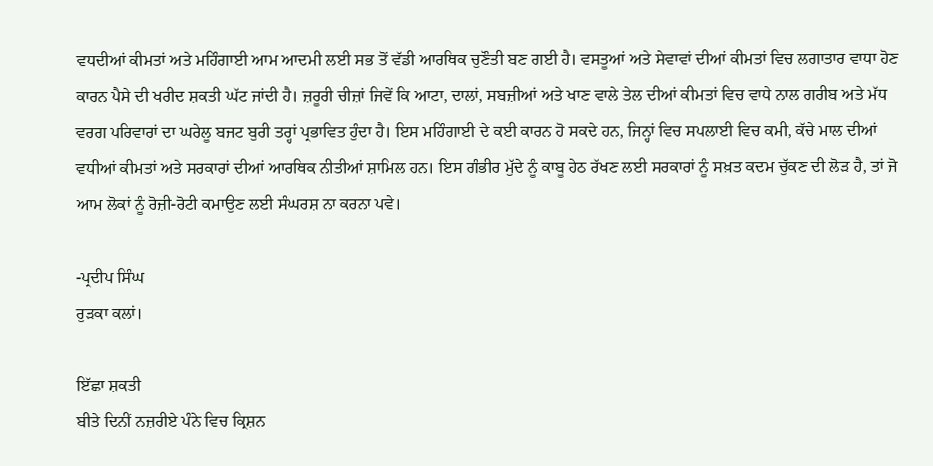ਵਧਦੀਆਂ ਕੀਮਤਾਂ ਅਤੇ ਮਹਿੰਗਾਈ ਆਮ ਆਦਮੀ ਲਈ ਸਭ ਤੋਂ ਵੱਡੀ ਆਰਥਿਕ ਚੁਣੌਤੀ ਬਣ ਗਈ ਹੈ। ਵਸਤੂਆਂ ਅਤੇ ਸੇਵਾਵਾਂ ਦੀਆਂ ਕੀਮਤਾਂ ਵਿਚ ਲਗਾਤਾਰ ਵਾਧਾ ਹੋਣ ਕਾਰਨ ਪੈਸੇ ਦੀ ਖਰੀਦ ਸ਼ਕਤੀ ਘੱਟ ਜਾਂਦੀ ਹੈ। ਜ਼ਰੂਰੀ ਚੀਜ਼ਾਂ ਜਿਵੇਂ ਕਿ ਆਟਾ, ਦਾਲਾਂ, ਸਬਜ਼ੀਆਂ ਅਤੇ ਖਾਣ ਵਾਲੇ ਤੇਲ ਦੀਆਂ ਕੀਮਤਾਂ ਵਿਚ ਵਾਧੇ ਨਾਲ ਗਰੀਬ ਅਤੇ ਮੱਧ ਵਰਗ ਪਰਿਵਾਰਾਂ ਦਾ ਘਰੇਲੂ ਬਜਟ ਬੁਰੀ ਤਰ੍ਹਾਂ ਪ੍ਰਭਾਵਿਤ ਹੁੰਦਾ ਹੈ। ਇਸ ਮਹਿੰਗਾਈ ਦੇ ਕਈ ਕਾਰਨ ਹੋ ਸਕਦੇ ਹਨ, ਜਿਨ੍ਹਾਂ ਵਿਚ ਸਪਲਾਈ ਵਿਚ ਕਮੀ, ਕੱਚੇ ਮਾਲ ਦੀਆਂ ਵਧੀਆਂ ਕੀਮਤਾਂ ਅਤੇ ਸਰਕਾਰਾਂ ਦੀਆਂ ਆਰਥਿਕ ਨੀਤੀਆਂ ਸ਼ਾਮਿਲ ਹਨ। ਇਸ ਗੰਭੀਰ ਮੁੱਦੇ ਨੂੰ ਕਾਬੂ ਹੇਠ ਰੱਖਣ ਲਈ ਸਰਕਾਰਾਂ ਨੂੰ ਸਖ਼ਤ ਕਦਮ ਚੁੱਕਣ ਦੀ ਲੋੜ ਹੈ, ਤਾਂ ਜੋ ਆਮ ਲੋਕਾਂ ਨੂੰ ਰੋਜ਼ੀ-ਰੋਟੀ ਕਮਾਉਣ ਲਈ ਸੰਘਰਸ਼ ਨਾ ਕਰਨਾ ਪਵੇ।

-ਪ੍ਰਦੀਪ ਸਿੰਘ
ਰੁੜਕਾ ਕਲਾਂ।

ਇੱਛਾ ਸ਼ਕਤੀ
ਬੀਤੇ ਦਿਨੀਂ ਨਜ਼ਰੀਏ ਪੰਨੇ ਵਿਚ ਕ੍ਰਿਸ਼ਨ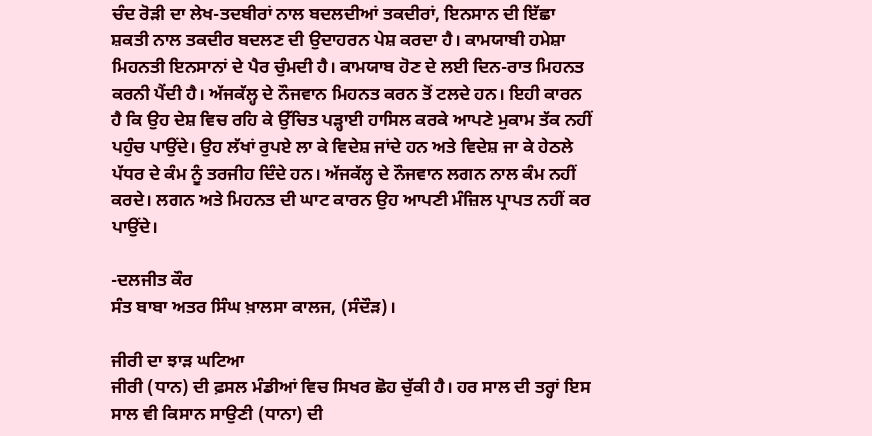ਚੰਦ ਰੋੜੀ ਦਾ ਲੇਖ-ਤਦਬੀਰਾਂ ਨਾਲ ਬਦਲਦੀਆਂ ਤਕਦੀਰਾਂ, ਇਨਸਾਨ ਦੀ ਇੱਛਾ ਸ਼ਕਤੀ ਨਾਲ ਤਕਦੀਰ ਬਦਲਣ ਦੀ ਉਦਾਹਰਨ ਪੇਸ਼ ਕਰਦਾ ਹੈ। ਕਾਮਯਾਬੀ ਹਮੇਸ਼ਾ ਮਿਹਨਤੀ ਇਨਸਾਨਾਂ ਦੇ ਪੈਰ ਚੁੰਮਦੀ ਹੈ। ਕਾਮਯਾਬ ਹੋਣ ਦੇ ਲਈ ਦਿਨ-ਰਾਤ ਮਿਹਨਤ ਕਰਨੀ ਪੈਂਦੀ ਹੈ। ਅੱਜਕੱਲ੍ਹ ਦੇ ਨੌਜਵਾਨ ਮਿਹਨਤ ਕਰਨ ਤੋਂ ਟਲਦੇ ਹਨ। ਇਹੀ ਕਾਰਨ ਹੈ ਕਿ ਉਹ ਦੇਸ਼ ਵਿਚ ਰਹਿ ਕੇ ਉੱਚਿਤ ਪੜ੍ਹਾਈ ਹਾਸਿਲ ਕਰਕੇ ਆਪਣੇ ਮੁਕਾਮ ਤੱਕ ਨਹੀਂ ਪਹੁੰਚ ਪਾਉਂਦੇ। ਉਹ ਲੱਖਾਂ ਰੁਪਏ ਲਾ ਕੇ ਵਿਦੇਸ਼ ਜਾਂਦੇ ਹਨ ਅਤੇ ਵਿਦੇਸ਼ ਜਾ ਕੇ ਹੇਠਲੇ ਪੱਧਰ ਦੇ ਕੰਮ ਨੂੰ ਤਰਜੀਹ ਦਿੰਦੇ ਹਨ। ਅੱਜਕੱਲ੍ਹ ਦੇ ਨੌਜਵਾਨ ਲਗਨ ਨਾਲ ਕੰਮ ਨਹੀਂ ਕਰਦੇ। ਲਗਨ ਅਤੇ ਮਿਹਨਤ ਦੀ ਘਾਟ ਕਾਰਨ ਉਹ ਆਪਣੀ ਮੰਜ਼ਿਲ ਪ੍ਰਾਪਤ ਨਹੀਂ ਕਰ ਪਾਉਂਦੇ।

-ਦਲਜੀਤ ਕੌਰ
ਸੰਤ ਬਾਬਾ ਅਤਰ ਸਿੰਘ ਖ਼ਾਲਸਾ ਕਾਲਜ, (ਸੰਦੌੜ)।

ਜੀਰੀ ਦਾ ਝਾੜ ਘਟਿਆ
ਜੀਰੀ (ਧਾਨ) ਦੀ ਫ਼ਸਲ ਮੰਡੀਆਂ ਵਿਚ ਸਿਖਰ ਛੋਹ ਚੁੱਕੀ ਹੈ। ਹਰ ਸਾਲ ਦੀ ਤਰ੍ਹਾਂ ਇਸ ਸਾਲ ਵੀ ਕਿਸਾਨ ਸਾਉਣੀ (ਧਾਨਾ) ਦੀ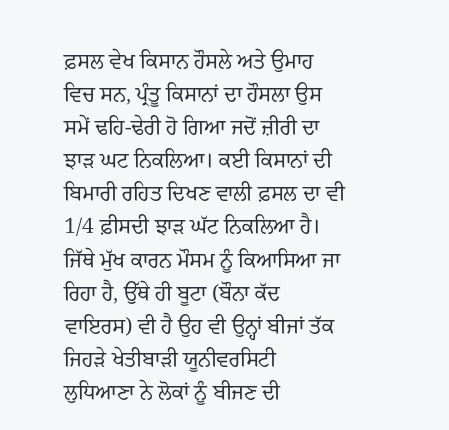ਫ਼ਸਲ ਵੇਖ ਕਿਸਾਨ ਹੌਸਲੇ ਅਤੇ ਉਮਾਹ ਵਿਚ ਸਨ, ਪ੍ਰੰਤੂ ਕਿਸਾਨਾਂ ਦਾ ਹੌਸਲਾ ਉਸ ਸਮੇਂ ਢਹਿ-ਢੇਰੀ ਹੋ ਗਿਆ ਜਦੋਂ ਜ਼ੀਰੀ ਦਾ ਝਾੜ ਘਟ ਨਿਕਲਿਆ। ਕਈ ਕਿਸਾਨਾਂ ਦੀ ਬਿਮਾਰੀ ਰਹਿਤ ਦਿਖਣ ਵਾਲੀ ਫ਼ਸਲ ਦਾ ਵੀ 1/4 ਫ਼ੀਸਦੀ ਝਾੜ ਘੱਟ ਨਿਕਲਿਆ ਹੈ। ਜਿੱਥੇ ਮੁੱਖ ਕਾਰਨ ਮੌਸਮ ਨੂੰ ਕਿਆਸਿਆ ਜਾ ਰਿਹਾ ਹੈ, ਉੱਥੇ ਹੀ ਬੂਟਾ (ਬੌਨਾ ਕੱਦ ਵਾਇਰਸ) ਵੀ ਹੈ ਉਹ ਵੀ ਉਨ੍ਹਾਂ ਬੀਜਾਂ ਤੱਕ ਜਿਹੜੇ ਖੇਤੀਬਾੜੀ ਯੂਨੀਵਰਸਿਟੀ ਲੁਧਿਆਣਾ ਨੇ ਲੋਕਾਂ ਨੂੰ ਬੀਜਣ ਦੀ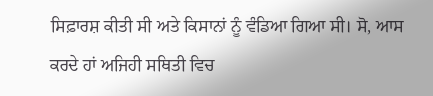ਸਿਫ਼ਾਰਸ਼ ਕੀਤੀ ਸੀ ਅਤੇ ਕਿਸਾਨਾਂ ਨੂੰ ਵੰਡਿਆ ਗਿਆ ਸੀ। ਸੋ, ਆਸ ਕਰਦੇ ਹਾਂ ਅਜਿਹੀ ਸਥਿਤੀ ਵਿਚ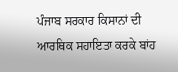ਪੰਜਾਬ ਸਰਕਾਰ ਕਿਸਾਨਾਂ ਦੀ ਆਰਥਿਕ ਸਹਾਇਤਾ ਕਰਕੇ ਬਾਂਹ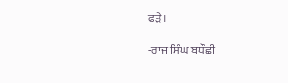ਫੜੇ।

-ਰਾਜ ਸਿੰਘ ਬਧੌਛੀ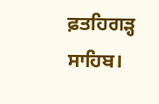ਫ਼ਤਹਿਗੜ੍ਹ ਸਾਹਿਬ।